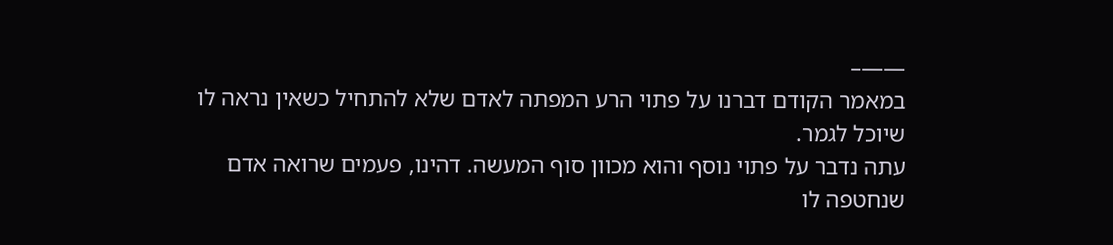——–
במאמר הקודם דברנו על פתוי הרע המפתה לאדם שלא להתחיל כשאין נראה לו שיוכל לגמר.
עתה נדבר על פתוי נוסף והוא מכוון סוף המעשה. דהינו, פעמים שרואה אדם שנחטפה לו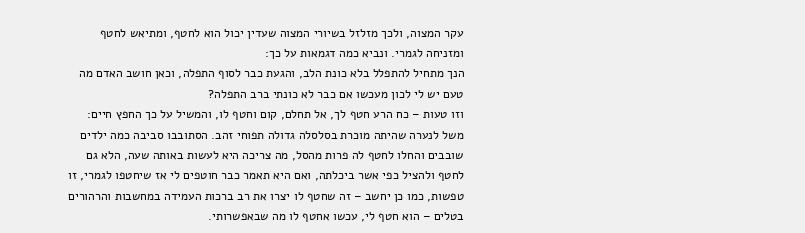עקר המצוה, ולכך מזלזל בשיורי המצוה שעדין יכול הוא לחטף, ומתיאש לחטף ומזניחה לגמרי. ונביא כמה דגמאות על כך:
הנך מתחיל להתפלל בלא כונת הלב, והגעת כבר לסוף התפלה, וכאן חושב האדם מה טעם יש לי לכון מעכשו אם כבר לא כונתי ברב התפלה?
וזו טעות – כח הרע חטף לך, אל תחלם, קום וחטף לו, והמשיל על כך החפץ חיים: משל לנערה שהיתה מוכרת בסלסלה גדולה תפוחי זהב. הסתובבו סביבה כמה ילדים שובבים והחלו לחטף לה פרות מהסל, מה צריכה היא לעשות באותה שעה, הלא גם לחטף ולהציל כפי אשר ביכלתה, ואם היא תאמר כבר חוטפים לי אז שיחטפו לגמרי, זו טפשות, כמו כן יחשב – זה שחטף לו יצרו את רב ברכות העמידה במחשבות והרהורים בטלים – הוא חטף לי, עכשו אחטף לו מה שבאפשרותי.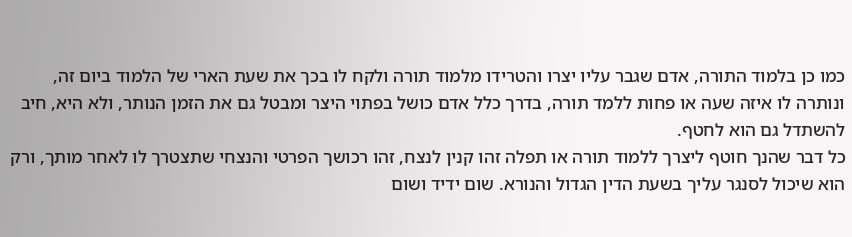כמו כן בלמוד התורה, אדם שגבר עליו יצרו והטרידו מלמוד תורה ולקח לו בכך את שעת הארי של הלמוד ביום זה, ונותרה לו איזה שעה או פחות ללמד תורה, בדרך כלל אדם כושל בפתוי היצר ומבטל גם את הזמן הנותר, ולא היא, חיב להשתדל גם הוא לחטף.
כל דבר שהנך חוטף ליצרך ללמוד תורה או תפלה זהו קנין לנצח, זהו רכושך הפרטי והנצחי שתצטרך לו לאחר מותך, ורק הוא שיכול לסנגר עליך בשעת הדין הגדול והנורא. שום ידיד ושום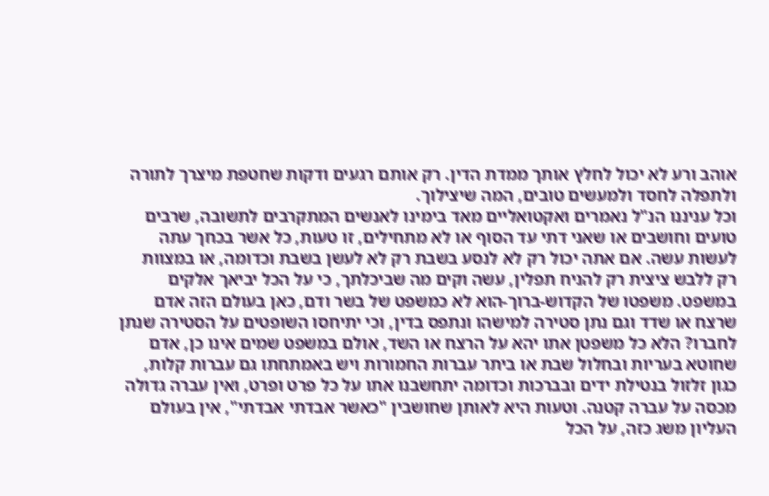אוהב ורע לא יכול לחלץ אותך ממדת הדין. רק אותם רגעים ודקות שחטפת מיצרך לתורה ולתפלה לחסד ולמעשים טובים, המה שיצילוך.
וכל עניננו הנ"ל נאמרים ואקטואליים מאד בימינו לאנשים המתקרבים לתשובה, שרבים טועים וחושבים או שאני דתי עד הסוף או לא מתחילים, זו טעות, כל אשר בכחך עתה לעשות עשה. אם אתה יכול רק לא לנסע בשבת רק לא לעשן בשבת וכדומה, או במצוות רק ללבש ציצית רק להניח תפלין, עשה וקים מה שביכלתך, כי על הכל יביאך אלקים במשפט. משפטו של הקדוש-ברוך-הוא לא כמשפט של בשר ודם, כאן בעולם הזה אדם שרצח או שדד וגם נתן סטירה למישהו ונתפס בדין, וכי יתיחסו השופטים על הסטירה שנתן לחברו? הלא כל משפטן אתו יהא על הרצח או השד, אולם במשפט שמים אינו כן, אדם שחוטא בעריות ובחלול שבת או ביתר עברות החמורות ויש באמתחתו גם עברות קלות, כגון זלזול בנטילת ידים ובברכות וכדומה יתחשבנו אתו על כל פרט ופרט, ואין עברה גדולה מכסה על עברה קטנה. וטעות היא לאותן שחושבין "כאשר אבדתי אבדתי", אין בעולם העליון משג כזה, על הכל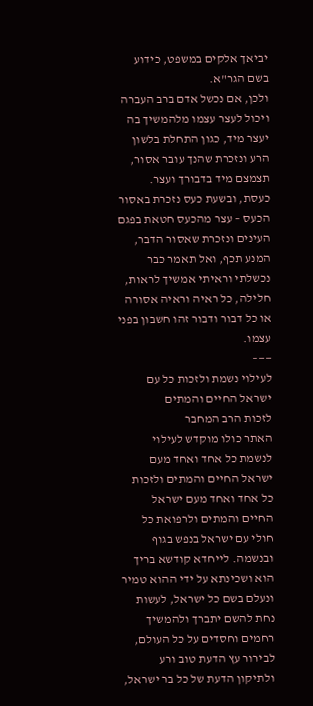יביאך אלקים במשפט, כידוע בשם הגר"א.
ולכן, אם נכשל אדם ברב העברה ויכול לעצר עצמו מלהמשיך בה יעצר מיד, כגון התחלת בלשון הרע ונזכרת שהנך עובר אסור, תצמצם מיד בדבורך ועצר.
כעסת, ובשעת כעס נזכרת באסור הכעס – עצר מהכעס חטאת בפגם העינים ונזכרת שאסור הדבר, המנע תכף, ואל תאמר כבר נכשלתי וראיתי אמשיך לראות, חלילה, כל ראיה וראיה אסורה או כל דבור ודבור זהו חשבון בפני עצמו.
——–
לעילוי נשמת ולזכות כל עם ישראל החיים והמתים
לזכות הרב המחבר
האתר כולו מוקדש לעילוי לנשמת כל אחד ואחד מעם ישראל החיים והמתים ולזכות כל אחד ואחד מעם ישראל החיים והמתים ולרפואת כל חולי עם ישראל בנפש בגוף ובנשמה. לייחדא קודשא בריך הוא ושכינתא על ידי ההוא טמיר ונעלם בשם כל ישראל, לעשות נחת להשם יתברך ולהמשיך רחמים וחסדים על כל העולם, לבירור עץ הדעת טוב ורע ולתיקון הדעת של כל בר ישראל,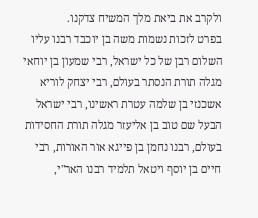ולקרב את ביאת מלך המשיח צדקנו.
בפרט לזכות נשמות משה בן יוכבד רבנו עליו השלום רבן של כל ישראל, רבי שמעון בן יוחאי מגלה תורת הנסתר בעולם, רבי יצחק לוריא אשכנזי בן שלמה עטרת ראשינו, רבי ישראל הבעל שם טוב בן אליעזר מגלה תורת החסידות בעולם, רבנו נחמן בן פייגא אור האורות, רבי חיים בן יוסף ויטאל תלמיד רבנו האר"י,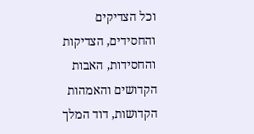וכל הצדיקים והחסידים, הצדיקות והחסידות, האבות הקדושים והאמהות הקדושות, דוד המלך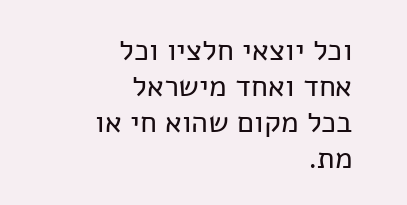וכל יוצאי חלציו וכל אחד ואחד מישראל בכל מקום שהוא חי או מת.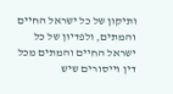ותיקון של כל ישראל החיים והמתים, ולפדיון של כל ישראל החיים והמתים מכל דין וייסורים שיש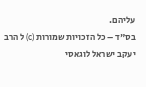עליהם.
בס"ד – כל הזכויות שמורות (c) ל הרב יעקב ישראל לוגאסי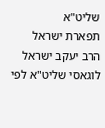שליט"א
תפארת ישראל
הרב יעקב ישראל לוגאסי שליט"א לפי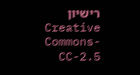רישיון Creative Commons-CC-2.5